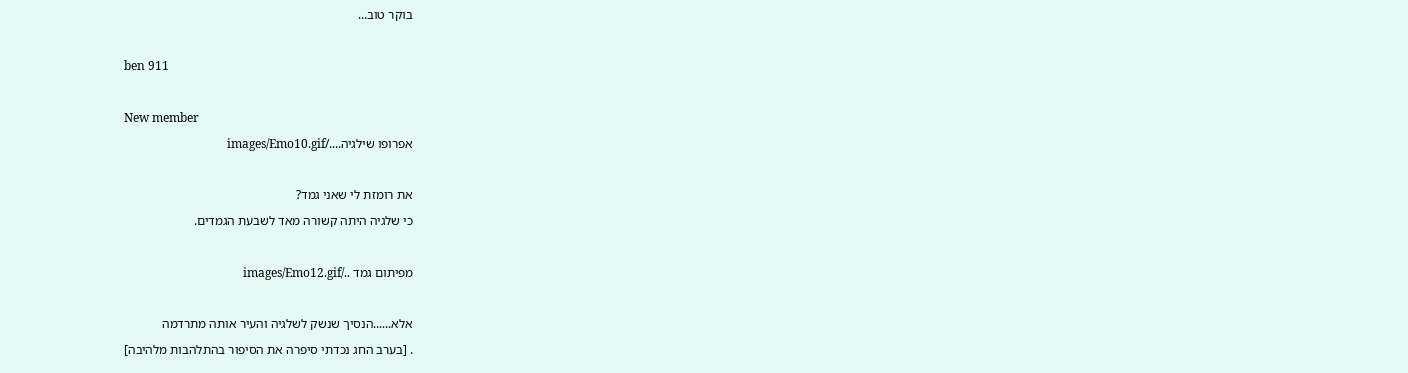בוקר טוב...

ben 911

New member
אפרופו שילגיה..../images/Emo10.gif

את רומזת לי שאני גמד?
כי שלגיה היתה קשורה מאד לשבעת הגמדים.

מפיתום גמד ../images/Emo12.gif

אלא......הנסיך שנשק לשלגיה והעיר אותה מתרדמה
. [בערב החג נכדתי סיפרה את הסיפור בהתלהבות מלהיבה]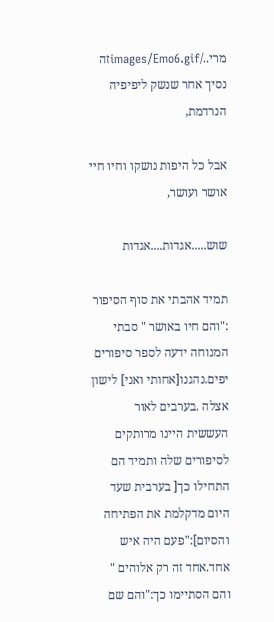מרי../images/Emo6.gifזה נסיך אחר שנשק ליפיפיה הנרדמת,

אבל כל היפות נושקו וחיו חיי אושר ועושר,

שוש.....אגדות....אגדות

תמיד אהבתי את סוף הסיפור :"והם חיו באושר " סבתי המנוחה ידעה לספר סיפורים יפים.נהגנו[אחותי ואני] לישון אצלה .בערבים לאור העששית היינו מרותקים לסיפורים שלה ותמיד הם התחילו כך[ בערבית שעד היום מדקלמת את הפתיחה והסיום]:"פעם היה איש אחד.אחד זה רק אלוהים " והם הסתיימו כך:"והם שם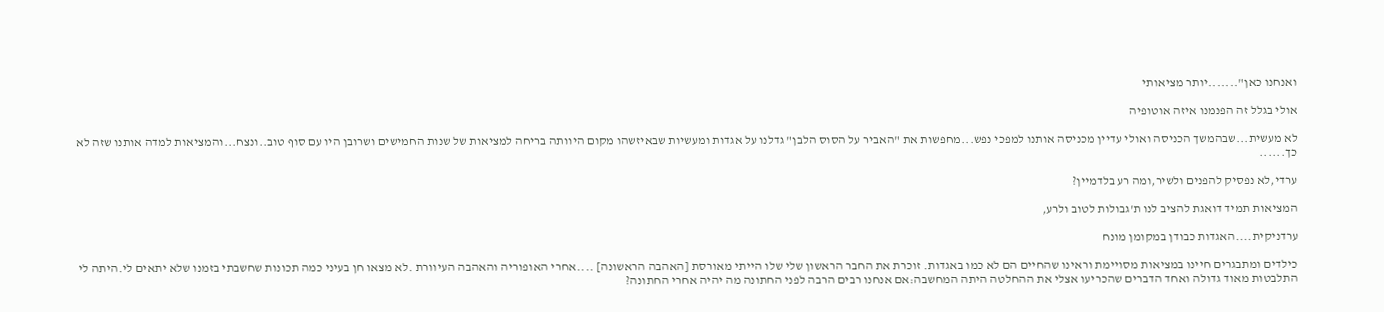ואנחנו כאן".......יותר מציאותי

אולי בגלל זה הפנמנו איזה אוטופיה

לא מעשית...שבהמשך הכניסה ואולי עדיין מכניסה אותנו למפכי נפש...מחפשות את "האביר על הסוס הלבן" גדלנו על אגדות ומעשיות שבאיזשהו מקום היוותה בריחה למציאות של שנות החמישים ושרובן היו עם סוף טוב..ונצח...והמציאות למדה אותנו שזה לא כך......

ערדי,לא נפסיק להפנים ולשיר,ומה רע בלדמיין?

המציאות תמיד דואגת להציב לנו ת'גבולות לטוב ולרע,

ערדניקית....האגדות כבודן במקומן מונח

כילדים ומתבגרים חיינו במציאות מסויימת וראינו שהחיים הם לא כמו באגדות. זוכרת את החבר הראשון שלי שלו הייתי מאורסת [האהבה הראשונה] ....אחרי האופוריה והאהבה העיוורת .לא מצאו חן בעיני כמה תכונות שחשבתי בזמנו שלא יתאים לי.היתה לי התלבטות מאוד גדולה ואחד הדברים שהכריעו אצלי את ההחלטה היתה המחשבה:אם אנחנו רבים הרבה לפני החתונה מה יהיה אחרי החתונה?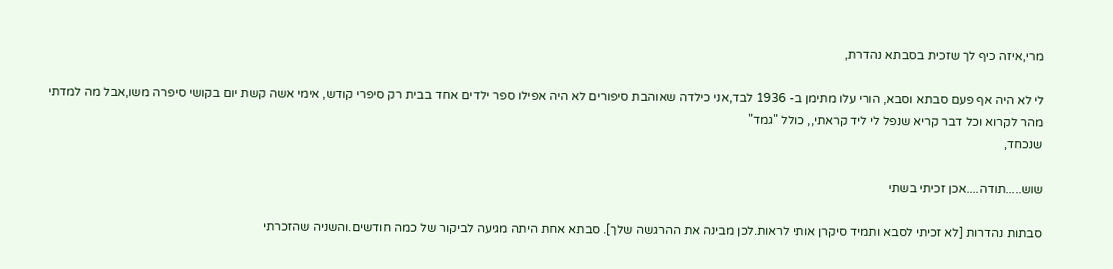מרי,איזה כיף לך שזכית בסבתא נהדרת,

לי לא היה אף פעם סבתא וסבא, הורי עלו מתימן ב- 1936 לבד,אני כילדה שאוהבת סיפורים לא היה אפילו ספר ילדים אחד בבית רק סיפרי קודש, אימי אשה קשת יום בקושי סיפרה משו,אבל מה למדתי מהר לקרוא וכל דבר קריא שנפל לי ליד קראתי,, כולל "גמד"
שנכחד,

שוש.....תודה....אכן זכיתי בשתי

סבתות נהדרות [לא זכיתי לסבא ותמיד סיקרן אותי לראות.לכן מבינה את ההרגשה שלך]. סבתא אחת היתה מגיעה לביקור של כמה חודשים.והשניה שהזכרתי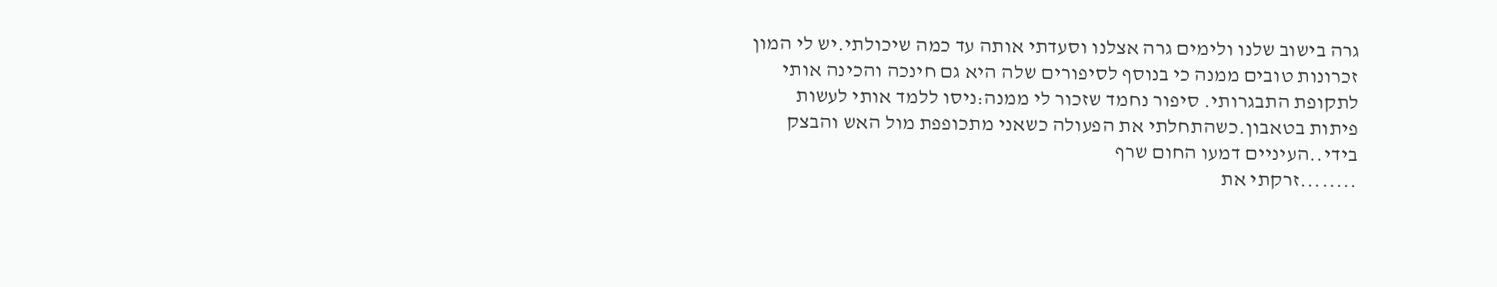גרה בישוב שלנו ולימים גרה אצלנו וסעדתי אותה עד כמה שיכולתי.יש לי המון זכרונות טובים ממנה כי בנוסף לסיפורים שלה היא גם חינכה והכינה אותי לתקופת התבגרותי. סיפור נחמד שזכור לי ממנה:ניסו ללמד אותי לעשות פיתות בטאבון.כשהתחלתי את הפעולה כשאני מתכופפת מול האש והבצק בידי..העיניים דמעו החום שרף
........זרקתי את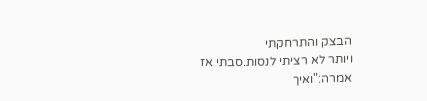הבצק והתרחקתי
ויותר לא רציתי לנסות.סבתי אז אמרה:"ואיך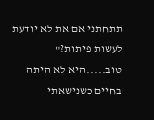תתחתני אם את לא יודעת לעשות פיתות?" טוב.....היא לא היתה בחיים כשנישאתי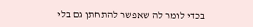בכדי לומר לה שאפשר להתחתן גם בלי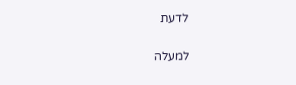לדעת

למעלה